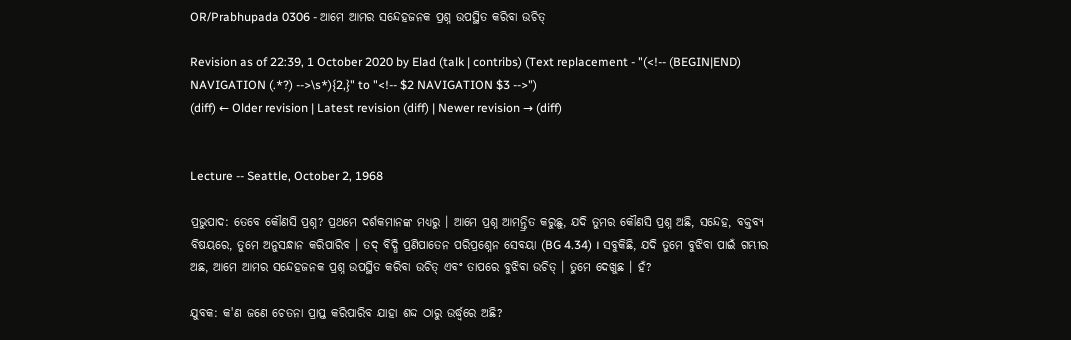OR/Prabhupada 0306 - ଆମେ ଆମର ସନ୍ଦେହଜନକ ପ୍ରଶ୍ନ ଉପସ୍ଥିତ କରିବା ଉଚିତ୍

Revision as of 22:39, 1 October 2020 by Elad (talk | contribs) (Text replacement - "(<!-- (BEGIN|END) NAVIGATION (.*?) -->\s*){2,}" to "<!-- $2 NAVIGATION $3 -->")
(diff) ← Older revision | Latest revision (diff) | Newer revision → (diff)


Lecture -- Seattle, October 2, 1968

ପ୍ରଭୁପାଦ: ତେବେ କୌଣସି ପ୍ରଶ୍ନ? ପ୍ରଥମେ ଦର୍ଶକମାନଙ୍କ ମଧ୍ୟରୁ । ଆମେ ପ୍ରଶ୍ନ ଆମନ୍ତ୍ରିତ କରୁଛୁ, ଯଦି ତୁମର କୌଣସି ପ୍ରଶ୍ନ ଅଛି, ସନ୍ଦେହ, ବକ୍ତବ୍ୟ ବିଷୟରେ, ତୁମେ ଅନୁସନ୍ଧାନ କରିପାରିବ । ତଦ୍ ବିଦ୍ଧି ପ୍ରଣିପାତେନ ପରିପ୍ରଶ୍ନେନ ସେବୟା (BG 4.34) । ସବୁକିଛି, ଯଦି ତୁମେ ବୁଝିବା ପାଇଁ ଗମ୍ଭୀର ଅଛ, ଆମେ ଆମର ସନ୍ଦେହଜନକ ପ୍ରଶ୍ନ ଉପସ୍ଥିତ କରିବା ଉଚିତ୍ ଏବଂ ତାପରେ ବୁଝିବା ଉଚିତ୍ । ତୁମେ ଦେଖୁଛ । ହଁ?

ଯୁବକ: କ'ଣ ଜଣେ ଚେତନା ପ୍ରାପ୍ତ କରିପାରିବ ଯାହା ଶଦ୍ଦ ଠାରୁ ଉର୍ଦ୍ଧ୍ଵରେ ଅଛି?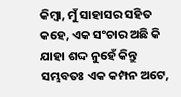କିମ୍ଵା, ମୁଁ ସାହାସର ସହିତ କହେ, ଏକ ସଂଚାର ଅଛି କି ଯାହା ଶଦ୍ଦ ନୁହେଁ କିନ୍ତୁ ସମ୍ଭବତଃ ଏକ କମ୍ପନ ଅଟେ,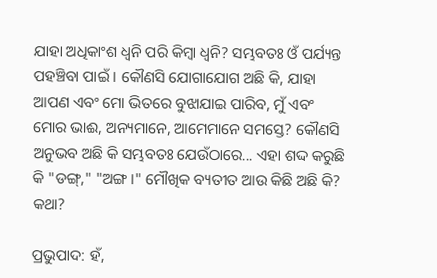ଯାହା ଅଧିକାଂଶ ଧ୍ଵନି ପରି କିମ୍ଵା ଧ୍ଵନି? ସମ୍ଭବତଃ ଓଁ ପର୍ଯ୍ୟନ୍ତ ପହଞ୍ଚିବା ପାଇଁ । କୌଣସି ଯୋଗାଯୋଗ ଅଛି କି, ଯାହା ଆପଣ ଏବଂ ମୋ ଭିତରେ ବୁଝାଯାଇ ପାରିବ, ମୁଁ ଏବଂ ମୋର ଭାଈ, ଅନ୍ୟମାନେ, ଆମେମାନେ ସମସ୍ତେ? କୌଣସି ଅନୁଭବ ଅଛି କି ସମ୍ଭବତଃ ଯେଉଁଠାରେ... ଏହା ଶଦ୍ଦ କରୁଛି କି "ଡଙ୍ଗ୍," "ଅଙ୍ଗ ।" ମୌଖିକ ବ୍ୟତୀତ ଆଉ କିଛି ଅଛି କି? କଥା?

ପ୍ରଭୁପାଦ: ହଁ,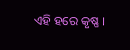ଏହି ହରେ କୃଷ୍ଣ ।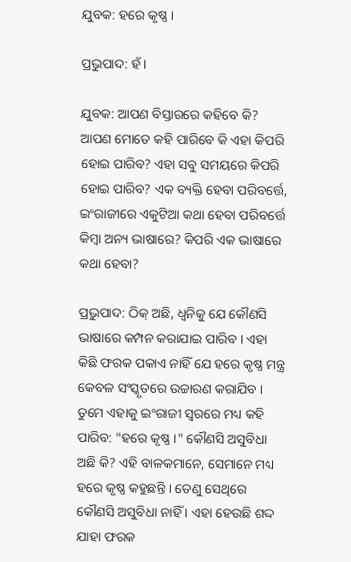ଯୁବକ: ହରେ କୃଷ୍ଣ ।

ପ୍ରଭୁପାଦ: ହଁ ।

ଯୁବକ: ଆପଣ ବିସ୍ତାରରେ କହିବେ କି? ଆପଣ ମୋତେ କହି ପାରିବେ କି ଏହା କିପରି ହୋଇ ପାରିବ? ଏହା ସବୁ ସମୟରେ କିପରି ହୋଇ ପାରିବ? ଏକ ବ୍ୟକ୍ତି ହେବା ପରିବର୍ତ୍ତେ, ଇଂରାଜୀରେ ଏକୁଟିଆ କଥା ହେବା ପରିବର୍ତ୍ତେ କିମ୍ଵା ଅନ୍ୟ ଭାଷାରେ? କିପରି ଏକ ଭାଷାରେ କଥା ହେବା?

ପ୍ରଭୁପାଦ: ଠିକ୍ ଅଛି, ଧ୍ଵନିକୁ ଯେ କୌଣସି ଭାଷାରେ କମ୍ପନ କରାଯାଇ ପାରିବ । ଏହା କିଛି ଫରକ ପକାଏ ନାହିଁ ଯେ ହରେ କୃଷ୍ଣ ମନ୍ତ୍ର କେବଳ ସଂସ୍କୃତରେ ଉଚ୍ଚାରଣ କରାଯିବ । ତୁମେ ଏହାକୁ ଇଂରାଜୀ ସ୍ଵରରେ ମଧ୍ୟ କହି ପାରିବ: "ହରେ କୃଷ୍ଣ ।" କୌଣସି ଅସୁବିଧା ଅଛି କି? ଏହି ବାଳକମାନେ, ସେମାନେ ମଧ୍ୟ ହରେ କୃଷ୍ଣ କହୁଛନ୍ତି । ତେଣୁ ସେଥିରେ କୌଣସି ଅସୁବିଧା ନାହିଁ । ଏହା ହେଉଛି ଶଦ୍ଦ ଯାହା ଫରକ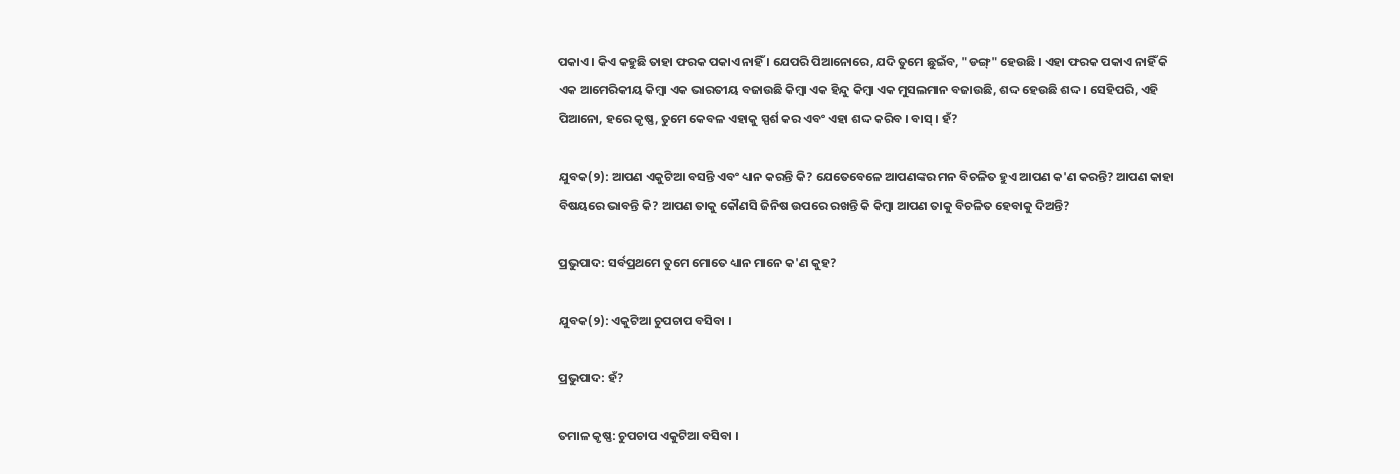ପକାଏ । କିଏ କହୁଛି ତାହା ଫରକ ପକାଏ ନାହିଁ । ଯେପରି ପିଆନୋରେ, ଯଦି ତୁମେ ଛୁଇଁବ, "ଡଙ୍ଗ୍" ହେଉଛି । ଏହା ଫରକ ପକାଏ ନାହିଁ କି ଏକ ଆମେରିକୀୟ କିମ୍ଵା ଏକ ଭାରତୀୟ ବଜାଉଛି କିମ୍ଵା ଏକ ହିନ୍ଦୁ କିମ୍ଵା ଏକ ମୁସଲମାନ ବଜାଉଛି, ଶଦ୍ଦ ହେଉଛି ଶଦ୍ଦ । ସେହିପରି, ଏହି ପିଆନୋ, ହରେ କୃଷ୍ଣ, ତୁମେ କେବଳ ଏହାକୁ ସ୍ପର୍ଶ କର ଏବଂ ଏହା ଶଦ୍ଦ କରିବ । ବାସ୍ । ହଁ?

ଯୁବକ(୨): ଆପଣ ଏକୁଟିଆ ବସନ୍ତି ଏବଂ ଧ୍ୟାନ କରନ୍ତି କି? ଯେତେବେଳେ ଆପଣଙ୍କର ମନ ବିଚଳିତ ହୁଏ ଆପଣ କ'ଣ କରନ୍ତି? ଆପଣ କାହା ବିଷୟରେ ଭାବନ୍ତି କି? ଆପଣ ତାକୁ କୌଣସି ଜିନିଷ ଉପରେ ରଖନ୍ତି କି କିମ୍ଵା ଆପଣ ତାକୁ ବିଚଳିତ ହେବାକୁ ଦିଅନ୍ତି?

ପ୍ରଭୁପାଦ: ସର୍ବପ୍ରଥମେ ତୁମେ ମୋତେ ଧ୍ୟାନ ମାନେ କ'ଣ କୁହ?

ଯୁବକ(୨): ଏକୁଟିଆ ଚୁପଚାପ ବସିବା ।

ପ୍ରଭୁପାଦ: ହଁ?

ତମାଳ କୃଷ୍ଣ: ଚୁପଚାପ ଏକୁଟିଆ ବସିବା ।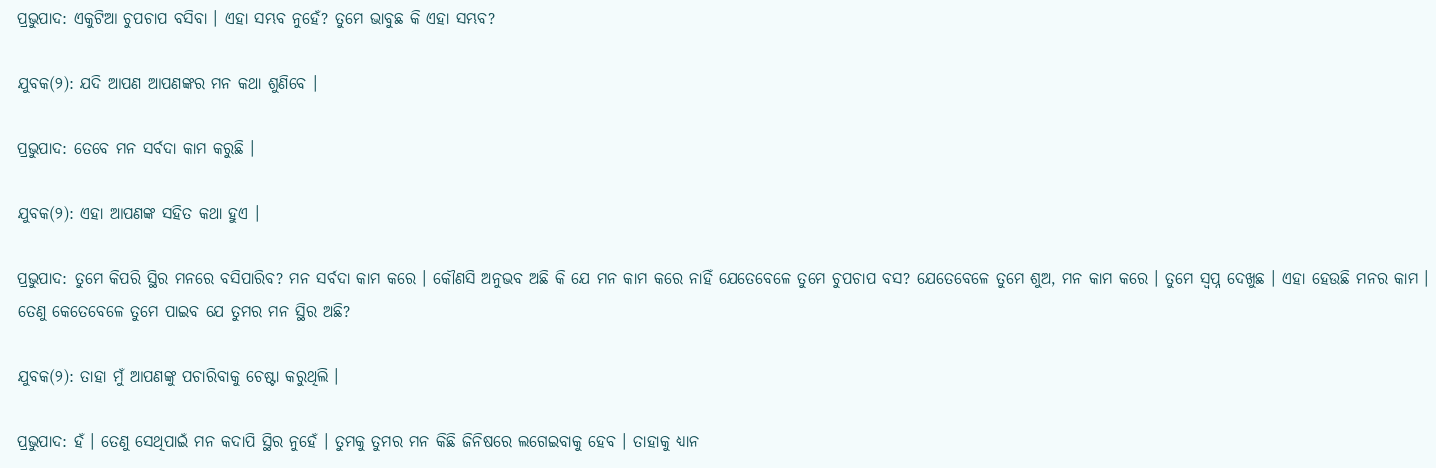ପ୍ରଭୁପାଦ: ଏକୁଟିଆ ଚୁପଚାପ ବସିବା । ଏହା ସମ୍ଭବ ନୁହେଁ? ତୁମେ ଭାବୁଛ କି ଏହା ସମ୍ଭବ?

ଯୁବକ(୨): ଯଦି ଆପଣ ଆପଣଙ୍କର ମନ କଥା ଶୁଣିବେ ।

ପ୍ରଭୁପାଦ: ତେବେ ମନ ସର୍ବଦା କାମ କରୁଛି ।

ଯୁବକ(୨): ଏହା ଆପଣଙ୍କ ସହିତ କଥା ହୁଏ ।

ପ୍ରଭୁପାଦ: ତୁମେ କିପରି ସ୍ଥିର ମନରେ ବସିପାରିବ? ମନ ସର୍ବଦା କାମ କରେ । କୌଣସି ଅନୁଭବ ଅଛି କି ଯେ ମନ କାମ କରେ ନାହିଁ ଯେତେବେଳେ ତୁମେ ଚୁପଚାପ ବସ? ଯେତେବେଳେ ତୁମେ ଶୁଅ, ମନ କାମ କରେ । ତୁମେ ସ୍ଵପ୍ନ ଦେଖୁଛ । ଏହା ହେଉଛି ମନର କାମ । ତେଣୁ କେତେବେଳେ ତୁମେ ପାଇବ ଯେ ତୁମର ମନ ସ୍ଥିର ଅଛି?

ଯୁବକ(୨): ତାହା ମୁଁ ଆପଣଙ୍କୁ ପଚାରିବାକୁ ଚେଷ୍ଟା କରୁଥିଲି ।

ପ୍ରଭୁପାଦ: ହଁ । ତେଣୁ ସେଥିପାଇଁ ମନ କଦାପି ସ୍ଥିର ନୁହେଁ । ତୁମକୁ ତୁମର ମନ କିଛି ଜିନିଷରେ ଲଗେଇବାକୁ ହେବ । ତାହାକୁ ଧ୍ୟାନ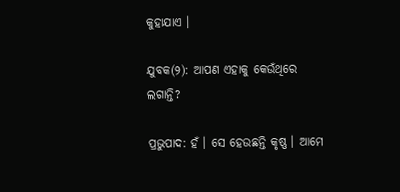କୁହାଯାଏ ।

ଯୁବକ(୨): ଆପଣ ଏହାକୁ କେଉଁଥିରେ ଲଗାନ୍ତି?

ପ୍ରଭୁପାଦ: ହଁ । ସେ ହେଉଛନ୍ତି କୃଷ୍ଣ । ଆମେ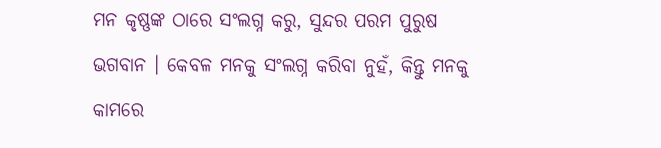ମନ କୃଷ୍ଣଙ୍କ ଠାରେ ସଂଲଗ୍ନ କରୁ, ସୁନ୍ଦର ପରମ ପୁରୁଷ ଭଗବାନ । କେବଳ ମନକୁ ସଂଲଗ୍ନ କରିବା ନୁହଁ, କିନ୍ତୁ ମନକୁ କାମରେ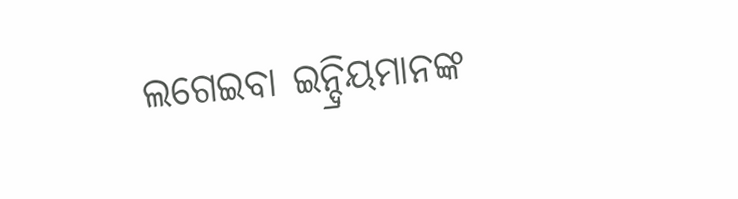ଲଗେଇବା ଇନ୍ଦ୍ରିୟମାନଙ୍କ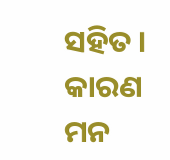ସହିତ । କାରଣ ମନ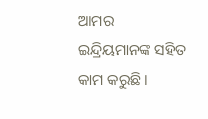ଆମର ଇନ୍ଦ୍ରିୟମାନଙ୍କ ସହିତ କାମ କରୁଛି ।